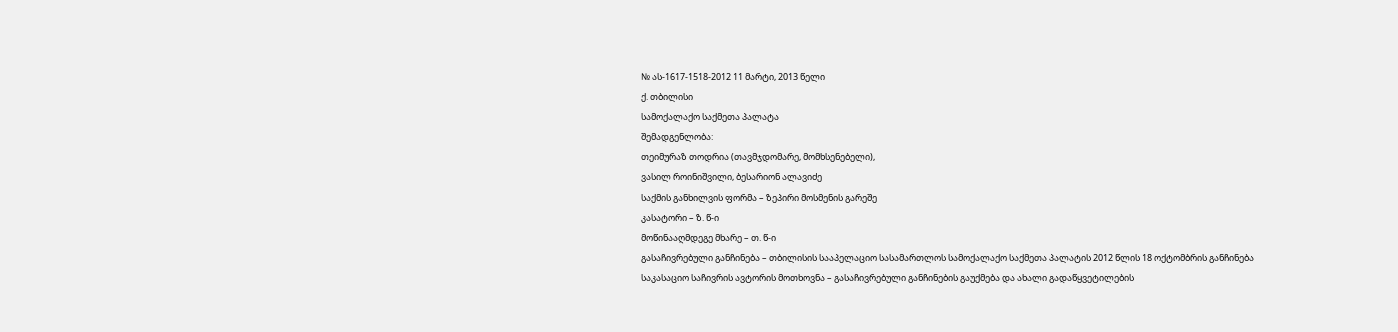№ ას-1617-1518-2012 11 მარტი, 2013 წელი
ქ. თბილისი
სამოქალაქო საქმეთა პალატა
შემადგენლობა:
თეიმურაზ თოდრია (თავმჯდომარე, მომხსენებელი),
ვასილ როინიშვილი, ბესარიონ ალავიძე
საქმის განხილვის ფორმა – ზეპირი მოსმენის გარეშე
კასატორი – ზ. წ-ი
მოწინააღმდეგე მხარე – თ. წ-ი
გასაჩივრებული განჩინება – თბილისის სააპელაციო სასამართლოს სამოქალაქო საქმეთა პალატის 2012 წლის 18 ოქტომბრის განჩინება
საკასაციო საჩივრის ავტორის მოთხოვნა – გასაჩივრებული განჩინების გაუქმება და ახალი გადაწყვეტილების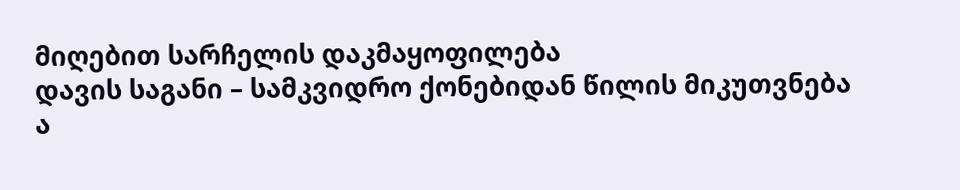მიღებით სარჩელის დაკმაყოფილება
დავის საგანი – სამკვიდრო ქონებიდან წილის მიკუთვნება
ა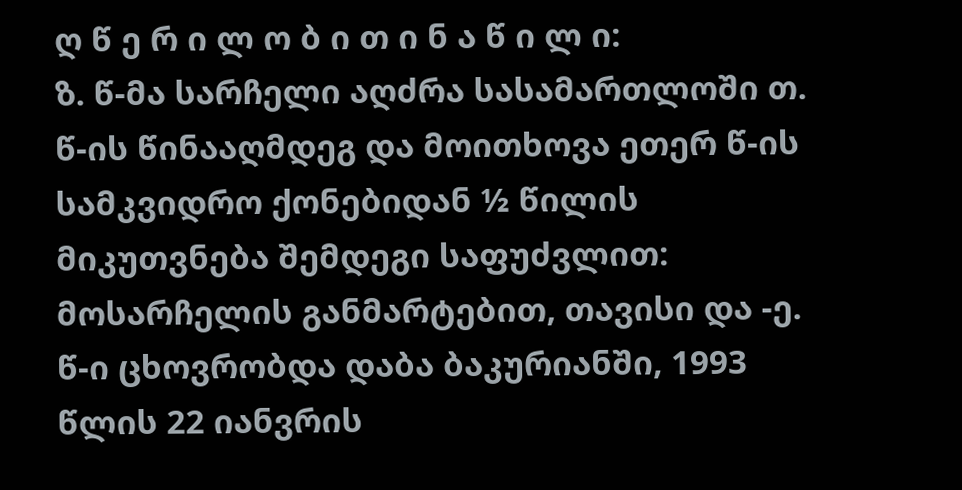ღ წ ე რ ი ლ ო ბ ი თ ი ნ ა წ ი ლ ი:
ზ. წ-მა სარჩელი აღძრა სასამართლოში თ. წ-ის წინააღმდეგ და მოითხოვა ეთერ წ-ის სამკვიდრო ქონებიდან ½ წილის მიკუთვნება შემდეგი საფუძვლით: მოსარჩელის განმარტებით, თავისი და -ე. წ-ი ცხოვრობდა დაბა ბაკურიანში, 1993 წლის 22 იანვრის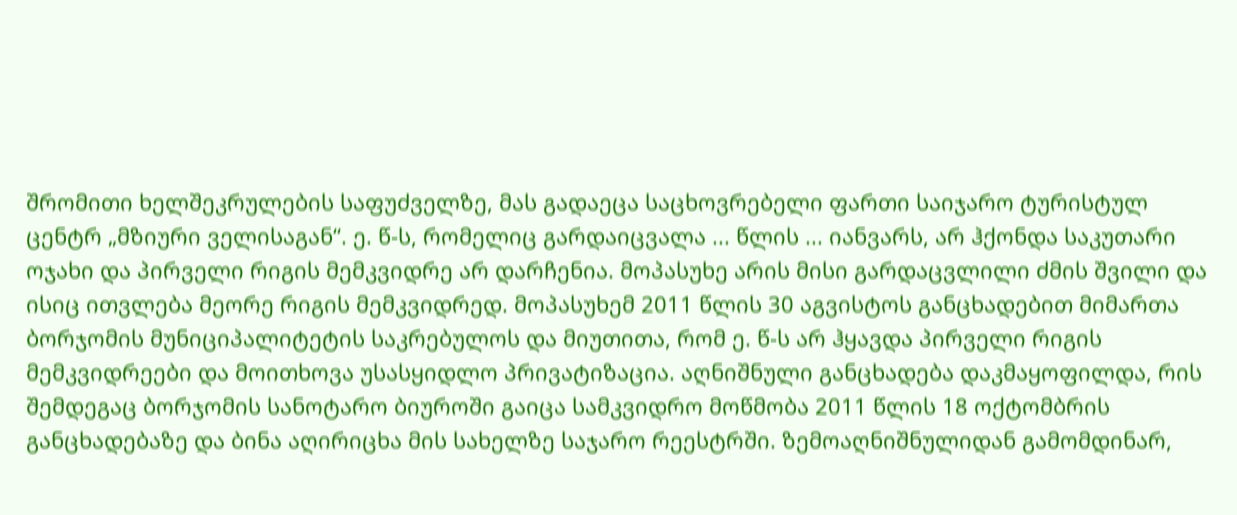შრომითი ხელშეკრულების საფუძველზე, მას გადაეცა საცხოვრებელი ფართი საიჯარო ტურისტულ ცენტრ „მზიური ველისაგან“. ე. წ-ს, რომელიც გარდაიცვალა ... წლის ... იანვარს, არ ჰქონდა საკუთარი ოჯახი და პირველი რიგის მემკვიდრე არ დარჩენია. მოპასუხე არის მისი გარდაცვლილი ძმის შვილი და ისიც ითვლება მეორე რიგის მემკვიდრედ. მოპასუხემ 2011 წლის 30 აგვისტოს განცხადებით მიმართა ბორჯომის მუნიციპალიტეტის საკრებულოს და მიუთითა, რომ ე. წ-ს არ ჰყავდა პირველი რიგის მემკვიდრეები და მოითხოვა უსასყიდლო პრივატიზაცია. აღნიშნული განცხადება დაკმაყოფილდა, რის შემდეგაც ბორჯომის სანოტარო ბიუროში გაიცა სამკვიდრო მოწმობა 2011 წლის 18 ოქტომბრის განცხადებაზე და ბინა აღირიცხა მის სახელზე საჯარო რეესტრში. ზემოაღნიშნულიდან გამომდინარ,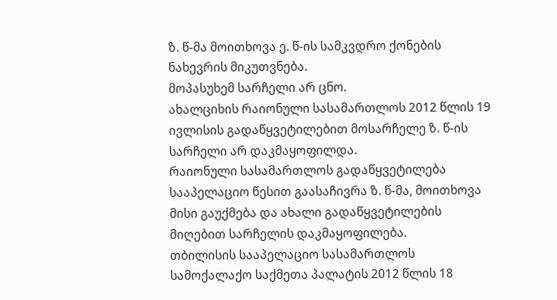ზ. წ-მა მოითხოვა ე. წ-ის სამკვდრო ქონების ნახევრის მიკუთვნება.
მოპასუხემ სარჩელი არ ცნო.
ახალციხის რაიონული სასამართლოს 2012 წლის 19 ივლისის გადაწყვეტილებით მოსარჩელე ზ. წ-ის სარჩელი არ დაკმაყოფილდა.
რაიონული სასამართლოს გადაწყვეტილება სააპელაციო წესით გაასაჩივრა ზ. წ-მა, მოითხოვა მისი გაუქმება და ახალი გადაწყვეტილების მიღებით სარჩელის დაკმაყოფილება.
თბილისის სააპელაციო სასამართლოს სამოქალაქო საქმეთა პალატის 2012 წლის 18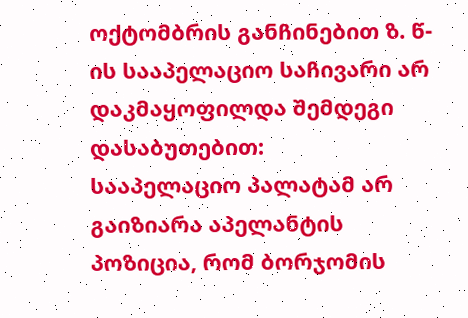ოქტომბრის განჩინებით ზ. წ-ის სააპელაციო საჩივარი არ დაკმაყოფილდა შემდეგი დასაბუთებით:
სააპელაციო პალატამ არ გაიზიარა აპელანტის პოზიცია, რომ ბორჯომის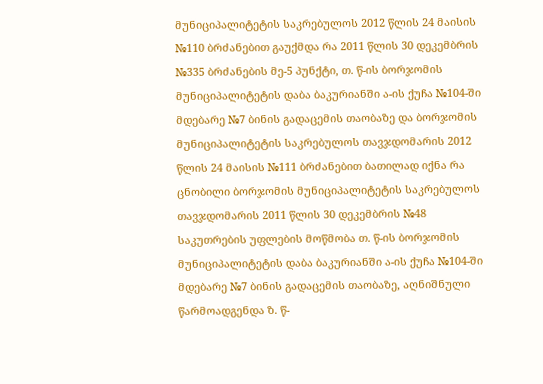მუნიციპალიტეტის საკრებულოს 2012 წლის 24 მაისის №110 ბრძანებით გაუქმდა რა 2011 წლის 30 დეკემბრის №335 ბრძანების მე-5 პუნქტი, თ. წ-ის ბორჯომის მუნიციპალიტეტის დაბა ბაკურიანში ა-ის ქუჩა №104-ში მდებარე №7 ბინის გადაცემის თაობაზე და ბორჯომის მუნიციპალიტეტის საკრებულოს თავჯდომარის 2012 წლის 24 მაისის №111 ბრძანებით ბათილად იქნა რა ცნობილი ბორჯომის მუნიციპალიტეტის საკრებულოს თავჯდომარის 2011 წლის 30 დეკემბრის №48 საკუთრების უფლების მოწმობა თ. წ-ის ბორჯომის მუნიციპალიტეტის დაბა ბაკურიანში ა-ის ქუჩა №104-ში მდებარე №7 ბინის გადაცემის თაობაზე, აღნიშნული წარმოადგენდა ზ. წ-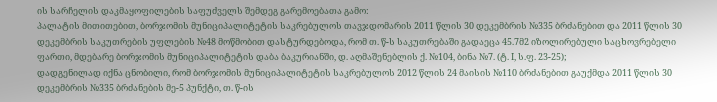ის სარჩელის დაკმაყოფილების საფუძველს შემდეგ გარემოებათა გამო:
პალატის მითითებით, ბორჯომის მუნიციპალიტეტის საკრებულოს თავჯდომარის 2011 წლის 30 დეკემბრის №335 ბრძანებით და 2011 წლის 30 დეკემბრის საკუთრების უფლების №48 მოწმობით დასტურდებოდა, რომ თ. წ-ს საკუთრებაში გადაეცა 45.7მ2 იზოლირებული საცხოვრებელი ფართი, მდებარე ბორჯომის მუნიციპალიტეტის დაბა ბაკურიანში, დ. აღმაშენებლის ქ. №104, ბინა №7. (ტ. I, ს.ფ. 23-25);
დადგენილად იქნა ცნობილი, რომ ბორჯომის მუნიციპალიტეტის საკრებულოს 2012 წლის 24 მაისის №110 ბრძანებით გაუქმდა 2011 წლის 30 დეკემბრის №335 ბრძანების მე-5 პუნქტი, თ. წ-ის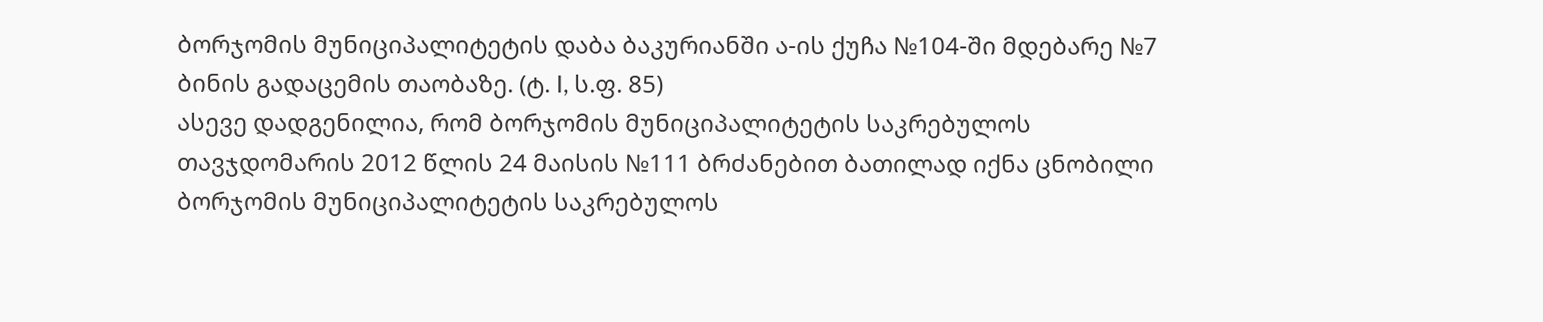ბორჯომის მუნიციპალიტეტის დაბა ბაკურიანში ა-ის ქუჩა №104-ში მდებარე №7 ბინის გადაცემის თაობაზე. (ტ. I, ს.ფ. 85)
ასევე დადგენილია, რომ ბორჯომის მუნიციპალიტეტის საკრებულოს თავჯდომარის 2012 წლის 24 მაისის №111 ბრძანებით ბათილად იქნა ცნობილი ბორჯომის მუნიციპალიტეტის საკრებულოს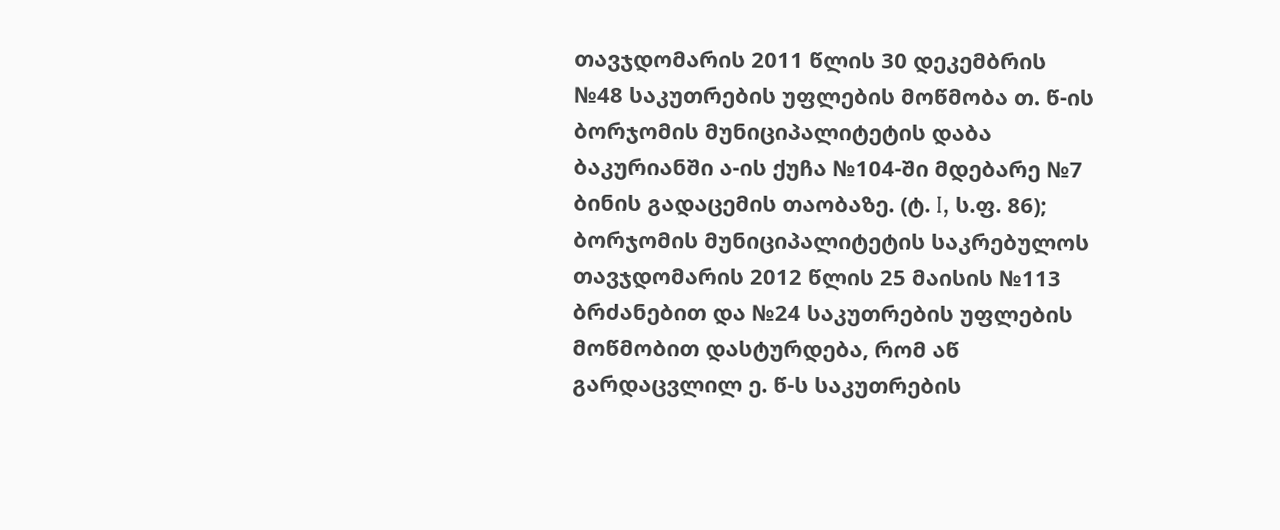თავჯდომარის 2011 წლის 30 დეკემბრის №48 საკუთრების უფლების მოწმობა თ. წ-ის ბორჯომის მუნიციპალიტეტის დაბა ბაკურიანში ა-ის ქუჩა №104-ში მდებარე №7 ბინის გადაცემის თაობაზე. (ტ. I, ს.ფ. 86);
ბორჯომის მუნიციპალიტეტის საკრებულოს თავჯდომარის 2012 წლის 25 მაისის №113 ბრძანებით და №24 საკუთრების უფლების მოწმობით დასტურდება, რომ აწ გარდაცვლილ ე. წ-ს საკუთრების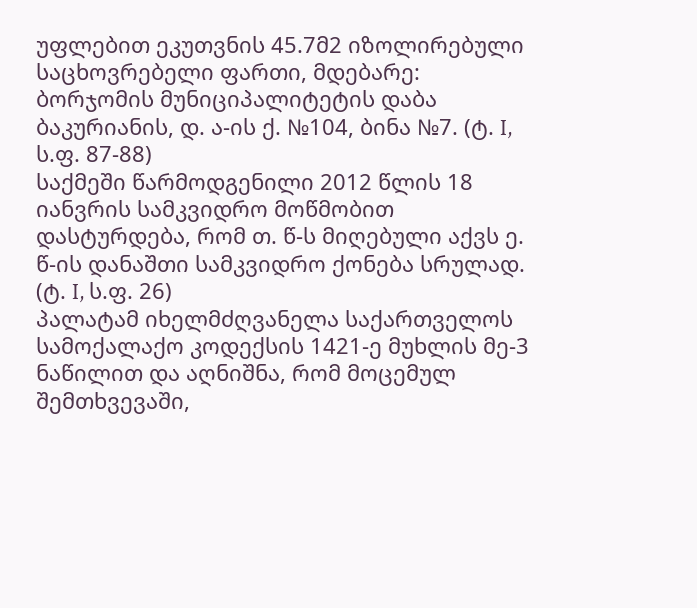უფლებით ეკუთვნის 45.7მ2 იზოლირებული საცხოვრებელი ფართი, მდებარე: ბორჯომის მუნიციპალიტეტის დაბა ბაკურიანის, დ. ა-ის ქ. №104, ბინა №7. (ტ. I, ს.ფ. 87-88)
საქმეში წარმოდგენილი 2012 წლის 18 იანვრის სამკვიდრო მოწმობით დასტურდება, რომ თ. წ-ს მიღებული აქვს ე. წ-ის დანაშთი სამკვიდრო ქონება სრულად. (ტ. I, ს.ფ. 26)
პალატამ იხელმძღვანელა საქართველოს სამოქალაქო კოდექსის 1421-ე მუხლის მე-3 ნაწილით და აღნიშნა, რომ მოცემულ შემთხვევაში,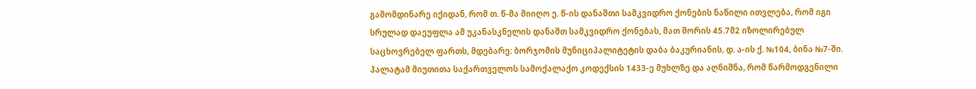გამომდინარე იქიდან, რომ თ. წ-მა მიიღო ე. წ-ის დანაშთი სამკვიდრო ქონების ნაწილი ითვლება, რომ იგი სრულად დაეუფლა ამ უკანასკნელის დანაშთ სამკვიდრო ქონებას, მათ შორის 45.7მ2 იზოლირებულ საცხოვრებელ ფართს, მდებარე: ბორჯომის მუნიციპალიტეტის დაბა ბაკურიანის, დ. ა-ის ქ. №104, ბინა №7-ში.
პალატამ მიუთითა საქართველოს სამოქალაქო კოდექსის 1433-ე მუხლზე და აღნიშნა, რომ წარმოდგენილი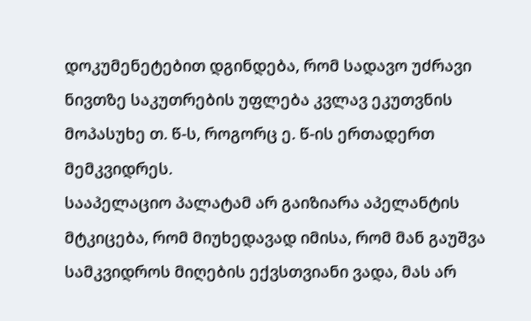დოკუმენეტებით დგინდება, რომ სადავო უძრავი ნივთზე საკუთრების უფლება კვლავ ეკუთვნის მოპასუხე თ. წ-ს, როგორც ე. წ-ის ერთადერთ მემკვიდრეს.
სააპელაციო პალატამ არ გაიზიარა აპელანტის მტკიცება, რომ მიუხედავად იმისა, რომ მან გაუშვა სამკვიდროს მიღების ექვსთვიანი ვადა, მას არ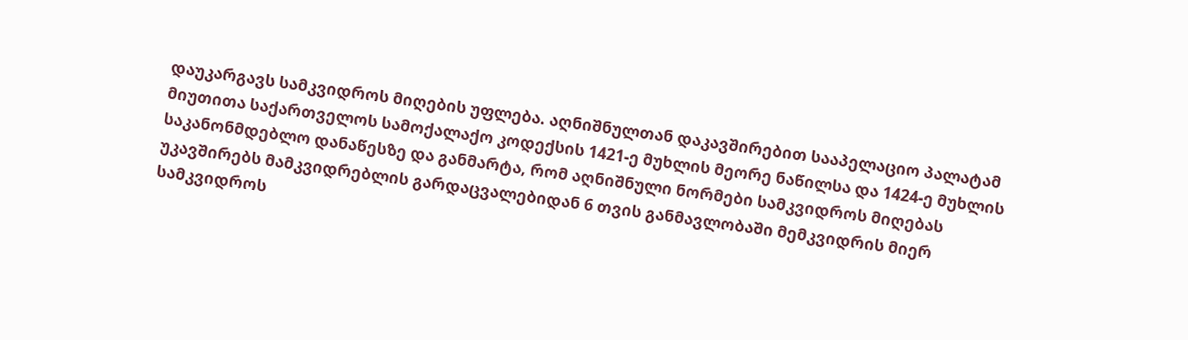დაუკარგავს სამკვიდროს მიღების უფლება. აღნიშნულთან დაკავშირებით სააპელაციო პალატამ მიუთითა საქართველოს სამოქალაქო კოდექსის 1421-ე მუხლის მეორე ნაწილსა და 1424-ე მუხლის საკანონმდებლო დანაწესზე და განმარტა, რომ აღნიშნული ნორმები სამკვიდროს მიღებას უკავშირებს მამკვიდრებლის გარდაცვალებიდან 6 თვის განმავლობაში მემკვიდრის მიერ სამკვიდროს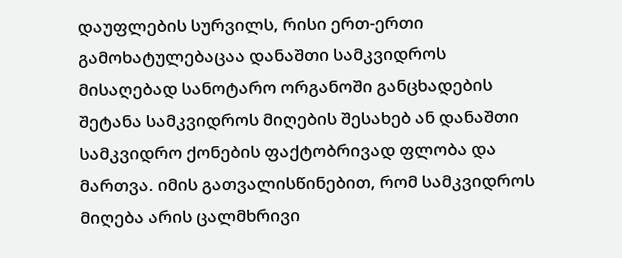დაუფლების სურვილს, რისი ერთ-ერთი გამოხატულებაცაა დანაშთი სამკვიდროს მისაღებად სანოტარო ორგანოში განცხადების შეტანა სამკვიდროს მიღების შესახებ ან დანაშთი სამკვიდრო ქონების ფაქტობრივად ფლობა და მართვა. იმის გათვალისწინებით, რომ სამკვიდროს მიღება არის ცალმხრივი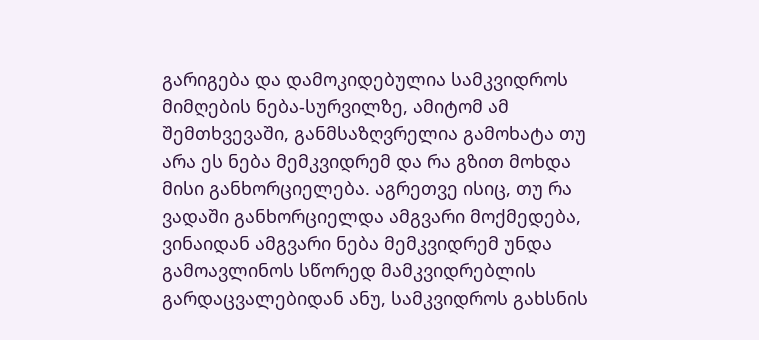გარიგება და დამოკიდებულია სამკვიდროს მიმღების ნება-სურვილზე, ამიტომ ამ შემთხვევაში, განმსაზღვრელია გამოხატა თუ არა ეს ნება მემკვიდრემ და რა გზით მოხდა მისი განხორციელება. აგრეთვე ისიც, თუ რა ვადაში განხორციელდა ამგვარი მოქმედება, ვინაიდან ამგვარი ნება მემკვიდრემ უნდა გამოავლინოს სწორედ მამკვიდრებლის გარდაცვალებიდან ანუ, სამკვიდროს გახსნის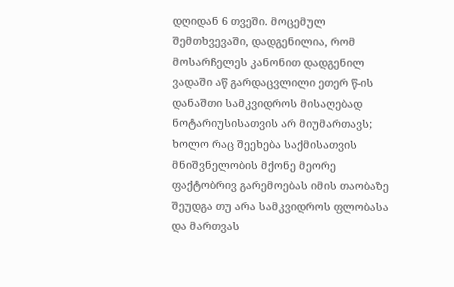დღიდან 6 თვეში. მოცემულ შემთხვევაში, დადგენილია, რომ მოსარჩელეს კანონით დადგენილ ვადაში აწ გარდაცვლილი ეთერ წ-ის დანაშთი სამკვიდროს მისაღებად ნოტარიუსისათვის არ მიუმართავს; ხოლო რაც შეეხება საქმისათვის მნიშვნელობის მქონე მეორე ფაქტობრივ გარემოებას იმის თაობაზე შეუდგა თუ არა სამკვიდროს ფლობასა და მართვას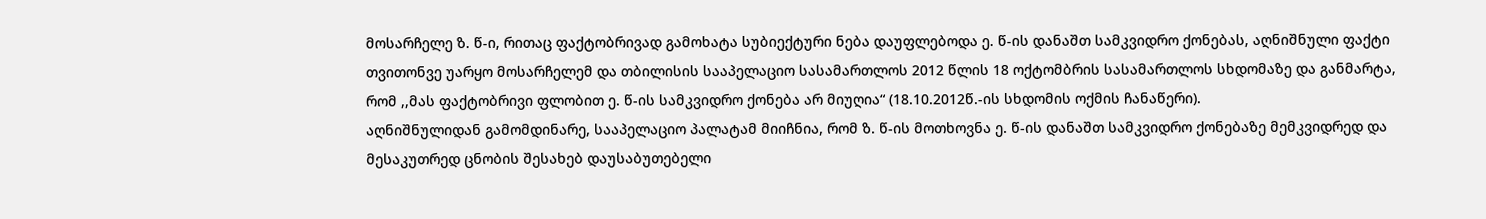მოსარჩელე ზ. წ-ი, რითაც ფაქტობრივად გამოხატა სუბიექტური ნება დაუფლებოდა ე. წ-ის დანაშთ სამკვიდრო ქონებას, აღნიშნული ფაქტი თვითონვე უარყო მოსარჩელემ და თბილისის სააპელაციო სასამართლოს 2012 წლის 18 ოქტომბრის სასამართლოს სხდომაზე და განმარტა, რომ ,,მას ფაქტობრივი ფლობით ე. წ-ის სამკვიდრო ქონება არ მიუღია“ (18.10.2012წ.-ის სხდომის ოქმის ჩანაწერი).
აღნიშნულიდან გამომდინარე, სააპელაციო პალატამ მიიჩნია, რომ ზ. წ-ის მოთხოვნა ე. წ-ის დანაშთ სამკვიდრო ქონებაზე მემკვიდრედ და მესაკუთრედ ცნობის შესახებ დაუსაბუთებელი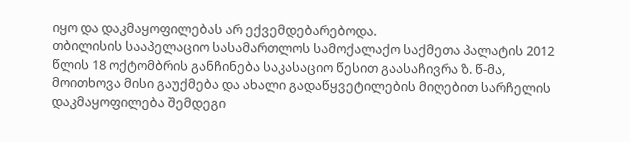იყო და დაკმაყოფილებას არ ექვემდებარებოდა.
თბილისის სააპელაციო სასამართლოს სამოქალაქო საქმეთა პალატის 2012 წლის 18 ოქტომბრის განჩინება საკასაციო წესით გაასაჩივრა ზ. წ-მა, მოითხოვა მისი გაუქმება და ახალი გადაწყვეტილების მიღებით სარჩელის დაკმაყოფილება შემდეგი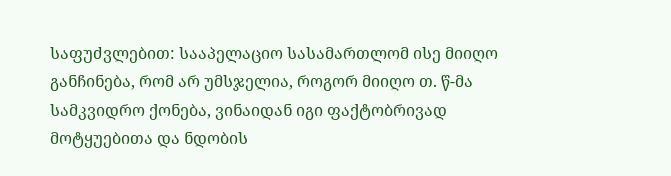საფუძვლებით: სააპელაციო სასამართლომ ისე მიიღო განჩინება, რომ არ უმსჯელია, როგორ მიიღო თ. წ-მა სამკვიდრო ქონება, ვინაიდან იგი ფაქტობრივად მოტყუებითა და ნდობის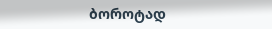ბოროტად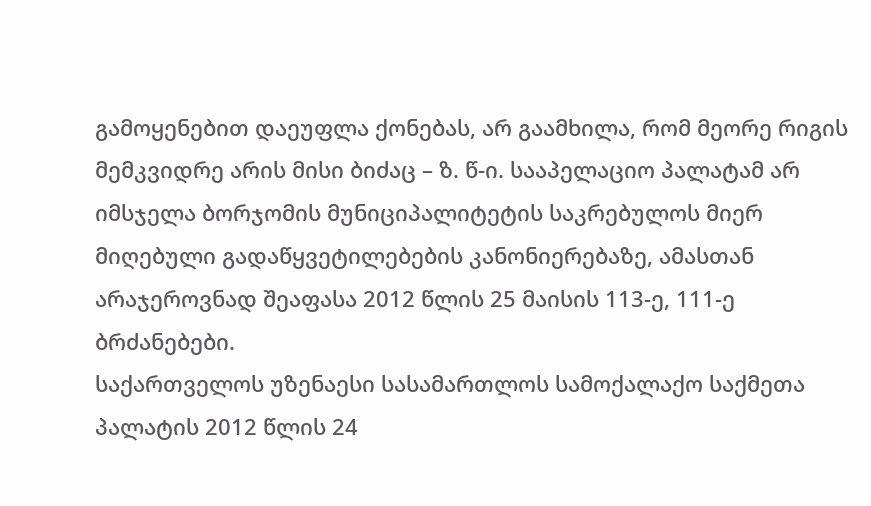გამოყენებით დაეუფლა ქონებას, არ გაამხილა, რომ მეორე რიგის მემკვიდრე არის მისი ბიძაც – ზ. წ-ი. სააპელაციო პალატამ არ იმსჯელა ბორჯომის მუნიციპალიტეტის საკრებულოს მიერ მიღებული გადაწყვეტილებების კანონიერებაზე, ამასთან არაჯეროვნად შეაფასა 2012 წლის 25 მაისის 113-ე, 111-ე ბრძანებები.
საქართველოს უზენაესი სასამართლოს სამოქალაქო საქმეთა პალატის 2012 წლის 24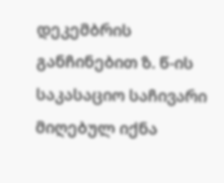დეკემბრის განჩინებით ზ. წ-ის საკასაციო საჩივარი მიღებულ იქნა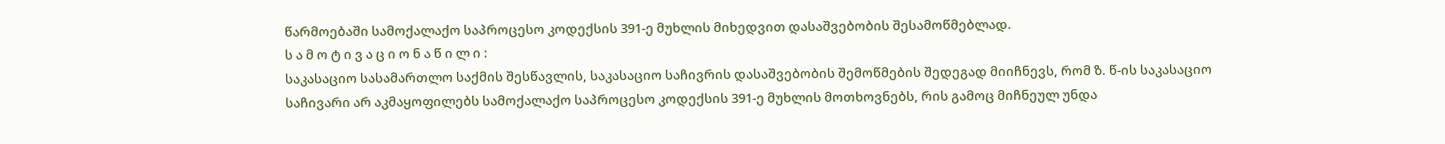წარმოებაში სამოქალაქო საპროცესო კოდექსის 391-ე მუხლის მიხედვით დასაშვებობის შესამოწმებლად.
ს ა მ ო ტ ი ვ ა ც ი ო ნ ა წ ი ლ ი :
საკასაციო სასამართლო საქმის შესწავლის, საკასაციო საჩივრის დასაშვებობის შემოწმების შედეგად მიიჩნევს, რომ ზ. წ-ის საკასაციო საჩივარი არ აკმაყოფილებს სამოქალაქო საპროცესო კოდექსის 391-ე მუხლის მოთხოვნებს, რის გამოც მიჩნეულ უნდა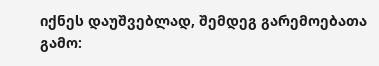იქნეს დაუშვებლად, შემდეგ გარემოებათა გამო: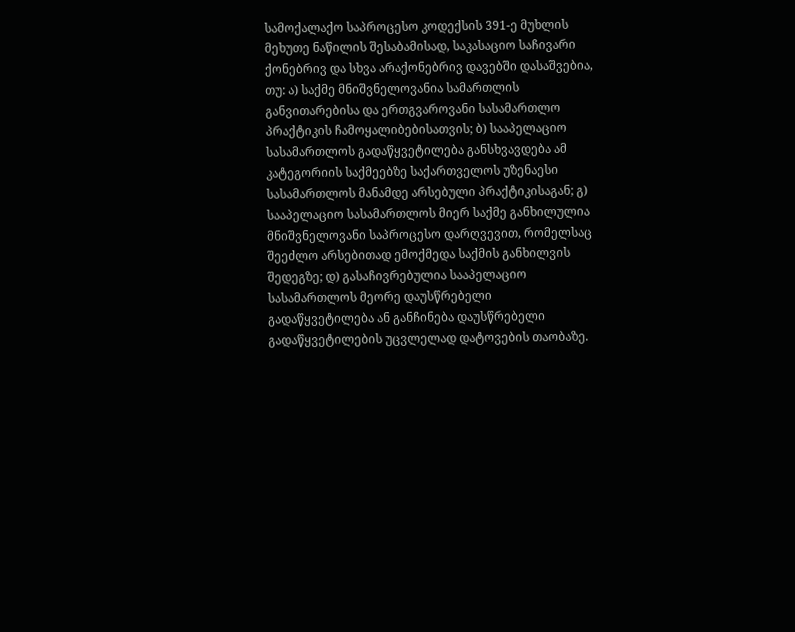სამოქალაქო საპროცესო კოდექსის 391-ე მუხლის მეხუთე ნაწილის შესაბამისად, საკასაციო საჩივარი ქონებრივ და სხვა არაქონებრივ დავებში დასაშვებია, თუ: ა) საქმე მნიშვნელოვანია სამართლის განვითარებისა და ერთგვაროვანი სასამართლო პრაქტიკის ჩამოყალიბებისათვის; ბ) სააპელაციო სასამართლოს გადაწყვეტილება განსხვავდება ამ კატეგორიის საქმეებზე საქართველოს უზენაესი სასამართლოს მანამდე არსებული პრაქტიკისაგან; გ) სააპელაციო სასამართლოს მიერ საქმე განხილულია მნიშვნელოვანი საპროცესო დარღვევით, რომელსაც შეეძლო არსებითად ემოქმედა საქმის განხილვის შედეგზე; დ) გასაჩივრებულია სააპელაციო სასამართლოს მეორე დაუსწრებელი გადაწყვეტილება ან განჩინება დაუსწრებელი გადაწყვეტილების უცვლელად დატოვების თაობაზე.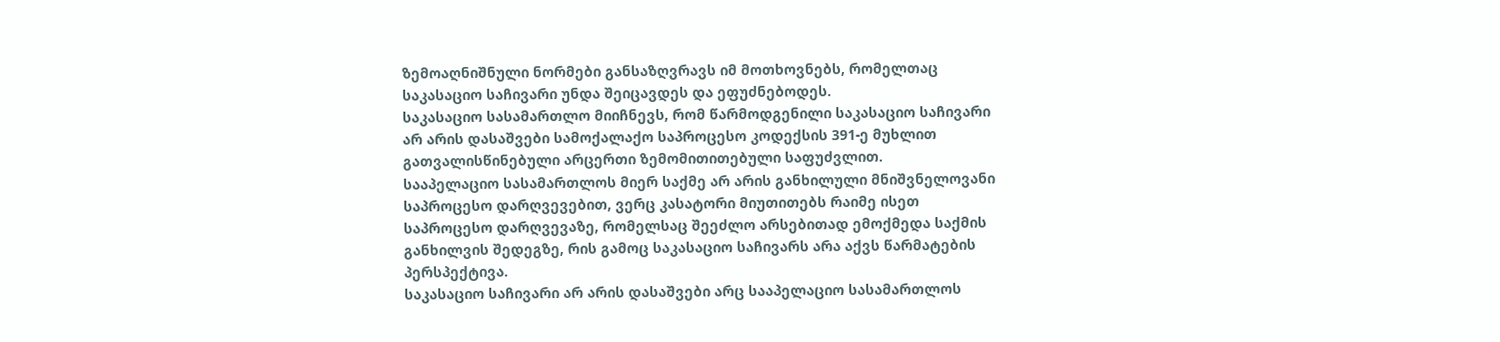ზემოაღნიშნული ნორმები განსაზღვრავს იმ მოთხოვნებს, რომელთაც საკასაციო საჩივარი უნდა შეიცავდეს და ეფუძნებოდეს.
საკასაციო სასამართლო მიიჩნევს, რომ წარმოდგენილი საკასაციო საჩივარი არ არის დასაშვები სამოქალაქო საპროცესო კოდექსის 391-ე მუხლით გათვალისწინებული არცერთი ზემომითითებული საფუძვლით.
სააპელაციო სასამართლოს მიერ საქმე არ არის განხილული მნიშვნელოვანი საპროცესო დარღვევებით, ვერც კასატორი მიუთითებს რაიმე ისეთ საპროცესო დარღვევაზე, რომელსაც შეეძლო არსებითად ემოქმედა საქმის განხილვის შედეგზე, რის გამოც საკასაციო საჩივარს არა აქვს წარმატების პერსპექტივა.
საკასაციო საჩივარი არ არის დასაშვები არც სააპელაციო სასამართლოს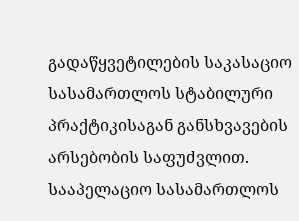გადაწყვეტილების საკასაციო სასამართლოს სტაბილური პრაქტიკისაგან განსხვავების არსებობის საფუძვლით. სააპელაციო სასამართლოს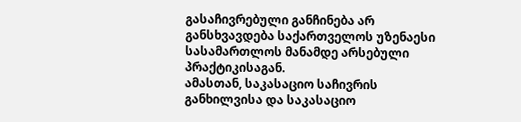გასაჩივრებული განჩინება არ განსხვავდება საქართველოს უზენაესი სასამართლოს მანამდე არსებული პრაქტიკისაგან.
ამასთან, საკასაციო საჩივრის განხილვისა და საკასაციო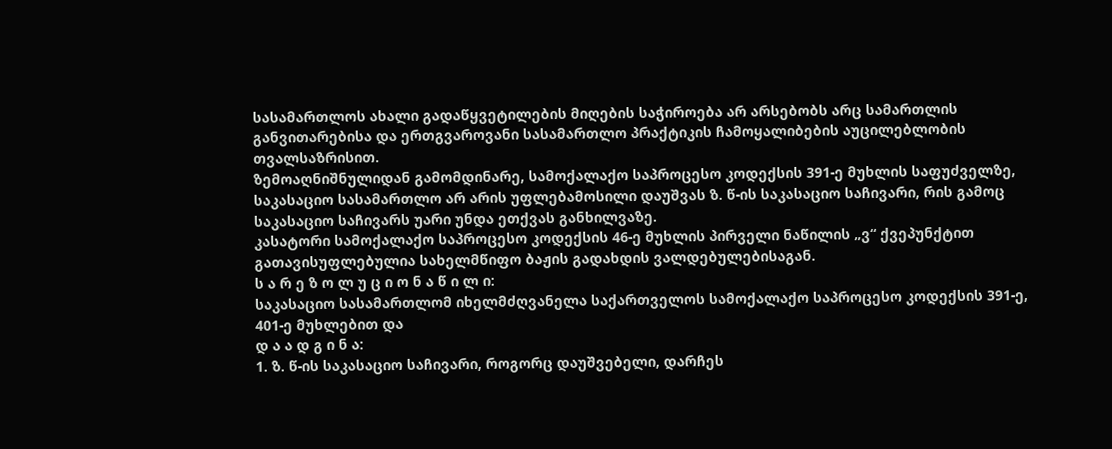სასამართლოს ახალი გადაწყვეტილების მიღების საჭიროება არ არსებობს არც სამართლის განვითარებისა და ერთგვაროვანი სასამართლო პრაქტიკის ჩამოყალიბების აუცილებლობის თვალსაზრისით.
ზემოაღნიშნულიდან გამომდინარე, სამოქალაქო საპროცესო კოდექსის 391-ე მუხლის საფუძველზე, საკასაციო სასამართლო არ არის უფლებამოსილი დაუშვას ზ. წ-ის საკასაციო საჩივარი, რის გამოც საკასაციო საჩივარს უარი უნდა ეთქვას განხილვაზე.
კასატორი სამოქალაქო საპროცესო კოდექსის 46-ე მუხლის პირველი ნაწილის „ვ“ ქვეპუნქტით გათავისუფლებულია სახელმწიფო ბაჟის გადახდის ვალდებულებისაგან.
ს ა რ ე ზ ო ლ უ ც ი ო ნ ა წ ი ლ ი:
საკასაციო სასამართლომ იხელმძღვანელა საქართველოს სამოქალაქო საპროცესო კოდექსის 391-ე, 401-ე მუხლებით და
დ ა ა დ გ ი ნ ა:
1. ზ. წ-ის საკასაციო საჩივარი, როგორც დაუშვებელი, დარჩეს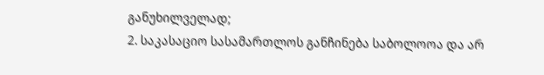განუხილველად;
2. საკასაციო სასამართლოს განჩინება საბოლოოა და არ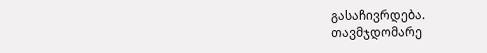გასაჩივრდება.
თავმჯდომარე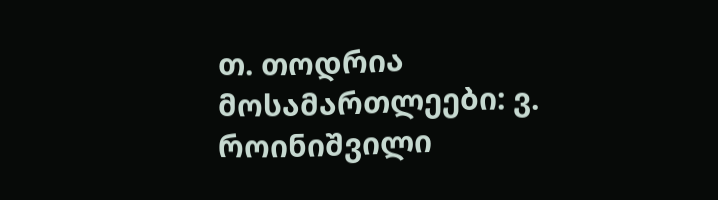თ. თოდრია
მოსამართლეები: ვ. როინიშვილი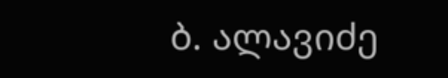ბ. ალავიძე